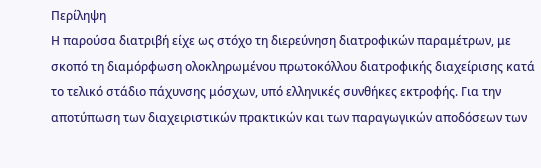Περίληψη
Η παρούσα διατριβή είχε ως στόχο τη διερεύνηση διατροφικών παραμέτρων, με σκοπό τη διαμόρφωση ολοκληρωμένου πρωτοκόλλου διατροφικής διαχείρισης κατά το τελικό στάδιο πάχυνσης μόσχων, υπό ελληνικές συνθήκες εκτροφής. Για την αποτύπωση των διαχειριστικών πρακτικών και των παραγωγικών αποδόσεων των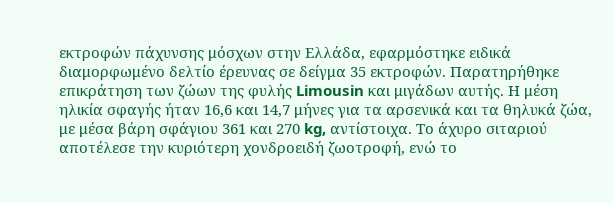εκτροφών πάχυνσης μόσχων στην Ελλάδα, εφαρμόστηκε ειδικά διαμορφωμένο δελτίο έρευνας σε δείγμα 35 εκτροφών. Παρατηρήθηκε επικράτηση των ζώων της φυλής Limousin και μιγάδων αυτής. Η μέση ηλικία σφαγής ήταν 16,6 και 14,7 μήνες για τα αρσενικά και τα θηλυκά ζώα, με μέσα βάρη σφάγιου 361 και 270 kg, αντίστοιχα. Το άχυρο σιταριού αποτέλεσε την κυριότερη χονδροειδή ζωοτροφή, ενώ το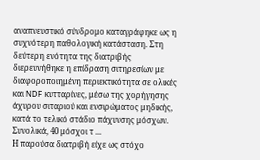αναπνευστικό σύνδρομο καταγράφηκε ως η συχνότερη παθολογική κατάσταση. Στη δεύτερη ενότητα της διατριβής διερευνήθηκε η επίδραση σιτηρεσίων με διαφοροποιημένη περιεκτικότητα σε ολικές και NDF κυτταρίνες, μέσω της χορήγησης άχυρου σιταριού και ενσιρώματος μηδικής, κατά το τελικό στάδιο πάχυνσης μόσχων. Συνολικά, 40 μόσχοι τ ...
Η παρούσα διατριβή είχε ως στόχο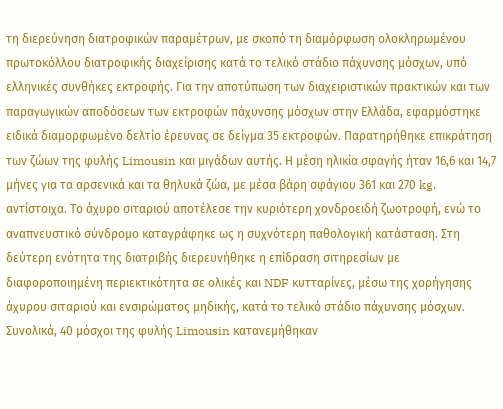τη διερεύνηση διατροφικών παραμέτρων, με σκοπό τη διαμόρφωση ολοκληρωμένου πρωτοκόλλου διατροφικής διαχείρισης κατά το τελικό στάδιο πάχυνσης μόσχων, υπό ελληνικές συνθήκες εκτροφής. Για την αποτύπωση των διαχειριστικών πρακτικών και των παραγωγικών αποδόσεων των εκτροφών πάχυνσης μόσχων στην Ελλάδα, εφαρμόστηκε ειδικά διαμορφωμένο δελτίο έρευνας σε δείγμα 35 εκτροφών. Παρατηρήθηκε επικράτηση των ζώων της φυλής Limousin και μιγάδων αυτής. Η μέση ηλικία σφαγής ήταν 16,6 και 14,7 μήνες για τα αρσενικά και τα θηλυκά ζώα, με μέσα βάρη σφάγιου 361 και 270 kg, αντίστοιχα. Το άχυρο σιταριού αποτέλεσε την κυριότερη χονδροειδή ζωοτροφή, ενώ το αναπνευστικό σύνδρομο καταγράφηκε ως η συχνότερη παθολογική κατάσταση. Στη δεύτερη ενότητα της διατριβής διερευνήθηκε η επίδραση σιτηρεσίων με διαφοροποιημένη περιεκτικότητα σε ολικές και NDF κυτταρίνες, μέσω της χορήγησης άχυρου σιταριού και ενσιρώματος μηδικής, κατά το τελικό στάδιο πάχυνσης μόσχων. Συνολικά, 40 μόσχοι της φυλής Limousin κατανεμήθηκαν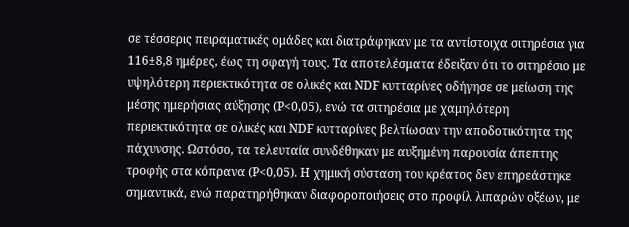σε τέσσερις πειραματικές ομάδες και διατράφηκαν με τα αντίστοιχα σιτηρέσια για 116±8,8 ημέρες, έως τη σφαγή τους. Τα αποτελέσματα έδειξαν ότι το σιτηρέσιο με υψηλότερη περιεκτικότητα σε ολικές και NDF κυτταρίνες οδήγησε σε μείωση της μέσης ημερήσιας αύξησης (P<0,05), ενώ τα σιτηρέσια με χαμηλότερη περιεκτικότητα σε ολικές και NDF κυτταρίνες βελτίωσαν την αποδοτικότητα της πάχυνσης. Ωστόσο, τα τελευταία συνδέθηκαν με αυξημένη παρουσία άπεπτης τροφής στα κόπρανα (P<0,05). Η χημική σύσταση του κρέατος δεν επηρεάστηκε σημαντικά, ενώ παρατηρήθηκαν διαφοροποιήσεις στο προφίλ λιπαρών οξέων, με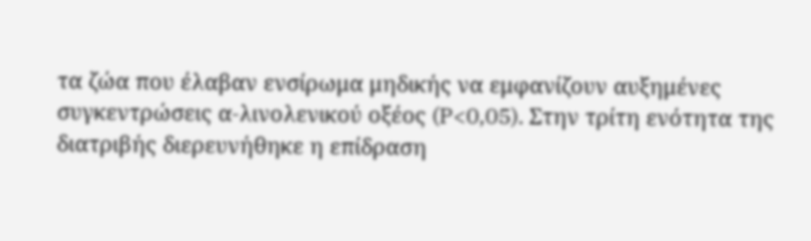τα ζώα που έλαβαν ενσίρωμα μηδικής να εμφανίζουν αυξημένες συγκεντρώσεις α-λινολενικού οξέος (P<0,05). Στην τρίτη ενότητα της διατριβής διερευνήθηκε η επίδραση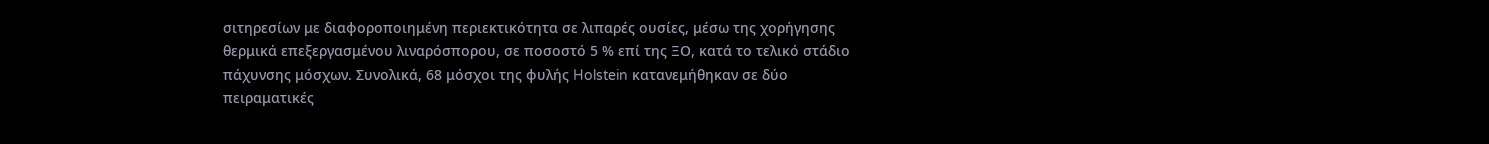σιτηρεσίων με διαφοροποιημένη περιεκτικότητα σε λιπαρές ουσίες, μέσω της χορήγησης θερμικά επεξεργασμένου λιναρόσπορου, σε ποσοστό 5 % επί της ΞΟ, κατά το τελικό στάδιο πάχυνσης μόσχων. Συνολικά, 68 μόσχοι της φυλής Holstein κατανεμήθηκαν σε δύο πειραματικές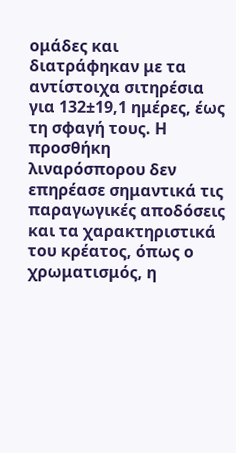ομάδες και διατράφηκαν με τα αντίστοιχα σιτηρέσια για 132±19,1 ημέρες, έως τη σφαγή τους. Η προσθήκη λιναρόσπορου δεν επηρέασε σημαντικά τις παραγωγικές αποδόσεις και τα χαρακτηριστικά του κρέατος, όπως ο χρωματισμός, η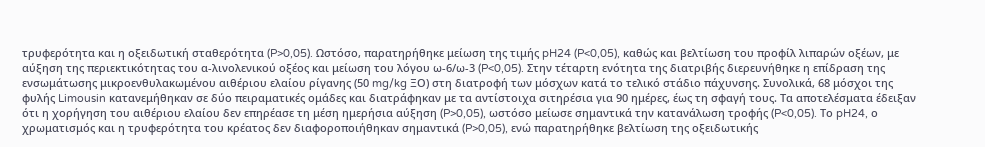τρυφερότητα και η οξειδωτική σταθερότητα (P>0,05). Ωστόσο, παρατηρήθηκε μείωση της τιμής pH24 (P<0,05), καθώς και βελτίωση του προφίλ λιπαρών οξέων, με αύξηση της περιεκτικότητας του α-λινολενικού οξέος και μείωση του λόγου ω-6/ω-3 (P<0,05). Στην τέταρτη ενότητα της διατριβής διερευνήθηκε η επίδραση της ενσωμάτωσης μικροενθυλακωμένου αιθέριου ελαίου ρίγανης (50 mg/kg ΞΟ) στη διατροφή των μόσχων κατά το τελικό στάδιο πάχυνσης. Συνολικά, 68 μόσχοι της φυλής Limousin κατανεμήθηκαν σε δύο πειραματικές ομάδες και διατράφηκαν με τα αντίστοιχα σιτηρέσια για 90 ημέρες, έως τη σφαγή τους. Τα αποτελέσματα έδειξαν ότι η χορήγηση του αιθέριου ελαίου δεν επηρέασε τη μέση ημερήσια αύξηση (P>0,05), ωστόσο μείωσε σημαντικά την κατανάλωση τροφής (P<0,05). Το pH24, ο χρωματισμός και η τρυφερότητα του κρέατος δεν διαφοροποιήθηκαν σημαντικά (P>0,05), ενώ παρατηρήθηκε βελτίωση της οξειδωτικής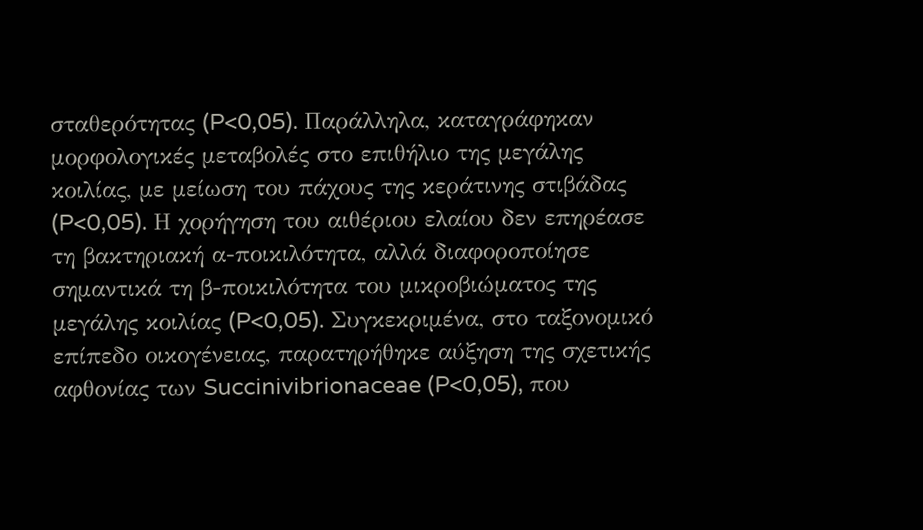σταθερότητας (P<0,05). Παράλληλα, καταγράφηκαν μορφολογικές μεταβολές στο επιθήλιο της μεγάλης κοιλίας, με μείωση του πάχους της κεράτινης στιβάδας (P<0,05). Η χορήγηση του αιθέριου ελαίου δεν επηρέασε τη βακτηριακή α-ποικιλότητα, αλλά διαφοροποίησε σημαντικά τη β-ποικιλότητα του μικροβιώματος της μεγάλης κοιλίας (P<0,05). Συγκεκριμένα, στο ταξονομικό επίπεδο οικογένειας, παρατηρήθηκε αύξηση της σχετικής αφθονίας των Succinivibrionaceae (P<0,05), που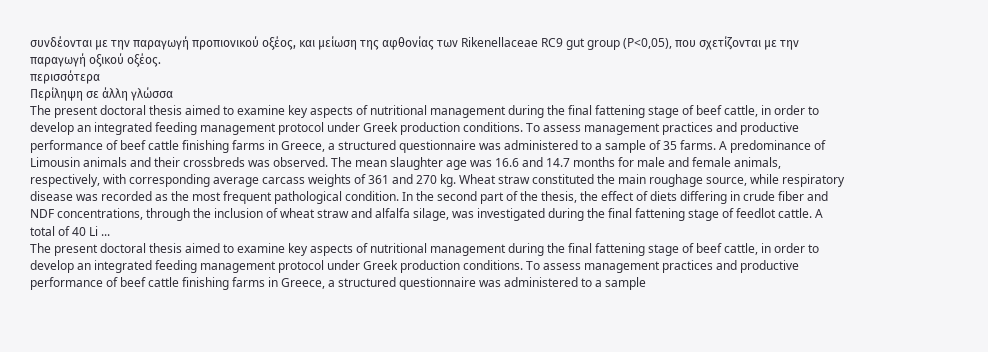συνδέονται με την παραγωγή προπιονικού οξέος, και μείωση της αφθονίας των Rikenellaceae RC9 gut group (P<0,05), που σχετίζονται με την παραγωγή οξικού οξέος.
περισσότερα
Περίληψη σε άλλη γλώσσα
The present doctoral thesis aimed to examine key aspects of nutritional management during the final fattening stage of beef cattle, in order to develop an integrated feeding management protocol under Greek production conditions. To assess management practices and productive performance of beef cattle finishing farms in Greece, a structured questionnaire was administered to a sample of 35 farms. A predominance of Limousin animals and their crossbreds was observed. The mean slaughter age was 16.6 and 14.7 months for male and female animals, respectively, with corresponding average carcass weights of 361 and 270 kg. Wheat straw constituted the main roughage source, while respiratory disease was recorded as the most frequent pathological condition. In the second part of the thesis, the effect of diets differing in crude fiber and NDF concentrations, through the inclusion of wheat straw and alfalfa silage, was investigated during the final fattening stage of feedlot cattle. A total of 40 Li ...
The present doctoral thesis aimed to examine key aspects of nutritional management during the final fattening stage of beef cattle, in order to develop an integrated feeding management protocol under Greek production conditions. To assess management practices and productive performance of beef cattle finishing farms in Greece, a structured questionnaire was administered to a sample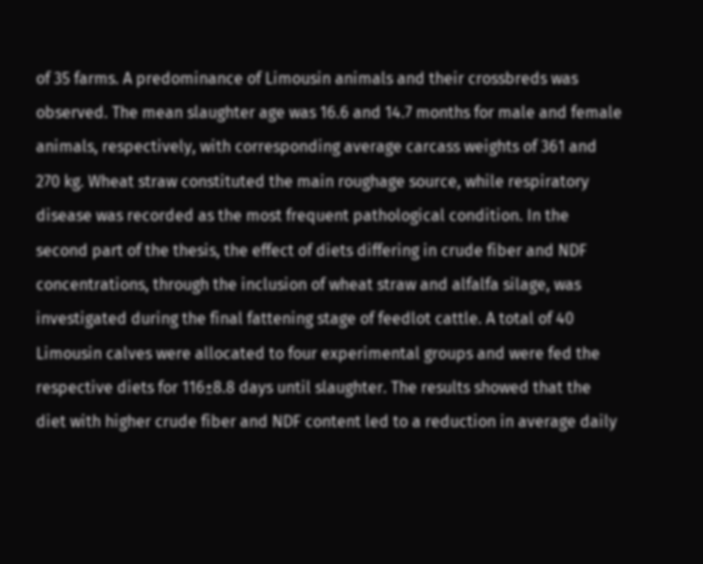of 35 farms. A predominance of Limousin animals and their crossbreds was observed. The mean slaughter age was 16.6 and 14.7 months for male and female animals, respectively, with corresponding average carcass weights of 361 and 270 kg. Wheat straw constituted the main roughage source, while respiratory disease was recorded as the most frequent pathological condition. In the second part of the thesis, the effect of diets differing in crude fiber and NDF concentrations, through the inclusion of wheat straw and alfalfa silage, was investigated during the final fattening stage of feedlot cattle. A total of 40 Limousin calves were allocated to four experimental groups and were fed the respective diets for 116±8.8 days until slaughter. The results showed that the diet with higher crude fiber and NDF content led to a reduction in average daily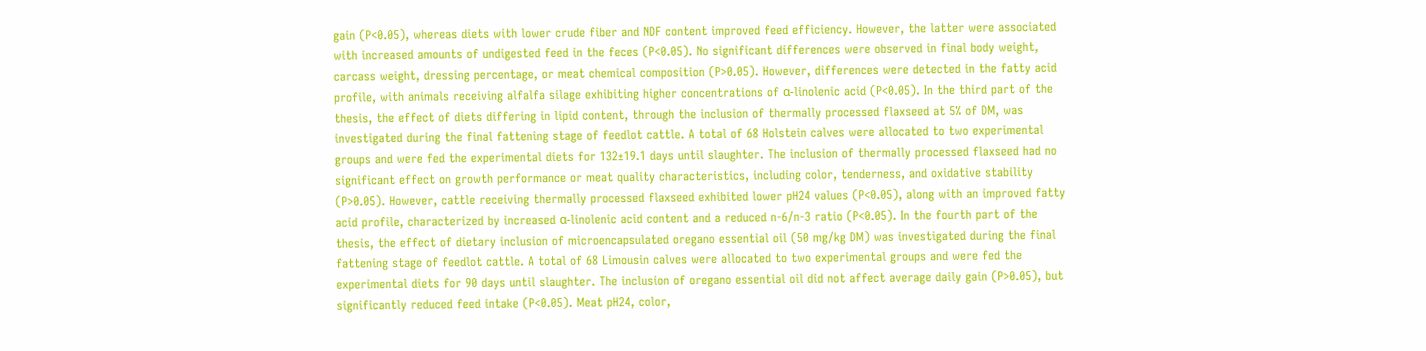gain (P<0.05), whereas diets with lower crude fiber and NDF content improved feed efficiency. However, the latter were associated with increased amounts of undigested feed in the feces (P<0.05). No significant differences were observed in final body weight, carcass weight, dressing percentage, or meat chemical composition (P>0.05). However, differences were detected in the fatty acid profile, with animals receiving alfalfa silage exhibiting higher concentrations of α-linolenic acid (P<0.05). In the third part of the thesis, the effect of diets differing in lipid content, through the inclusion of thermally processed flaxseed at 5% of DM, was investigated during the final fattening stage of feedlot cattle. A total of 68 Holstein calves were allocated to two experimental groups and were fed the experimental diets for 132±19.1 days until slaughter. The inclusion of thermally processed flaxseed had no significant effect on growth performance or meat quality characteristics, including color, tenderness, and oxidative stability (P>0.05). However, cattle receiving thermally processed flaxseed exhibited lower pH24 values (P<0.05), along with an improved fatty acid profile, characterized by increased α-linolenic acid content and a reduced n-6/n-3 ratio (P<0.05). In the fourth part of the thesis, the effect of dietary inclusion of microencapsulated oregano essential oil (50 mg/kg DM) was investigated during the final fattening stage of feedlot cattle. A total of 68 Limousin calves were allocated to two experimental groups and were fed the experimental diets for 90 days until slaughter. The inclusion of oregano essential oil did not affect average daily gain (P>0.05), but significantly reduced feed intake (P<0.05). Meat pH24, color,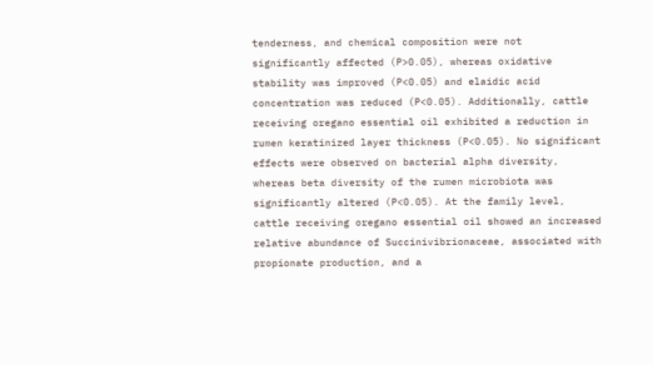tenderness, and chemical composition were not significantly affected (P>0.05), whereas oxidative stability was improved (P<0.05) and elaidic acid concentration was reduced (P<0.05). Additionally, cattle receiving oregano essential oil exhibited a reduction in rumen keratinized layer thickness (P<0.05). No significant effects were observed on bacterial alpha diversity, whereas beta diversity of the rumen microbiota was significantly altered (P<0.05). At the family level, cattle receiving oregano essential oil showed an increased relative abundance of Succinivibrionaceae, associated with propionate production, and a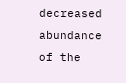decreased abundance of the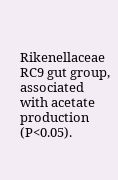Rikenellaceae RC9 gut group, associated with acetate production (P<0.05).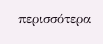περισσότερα